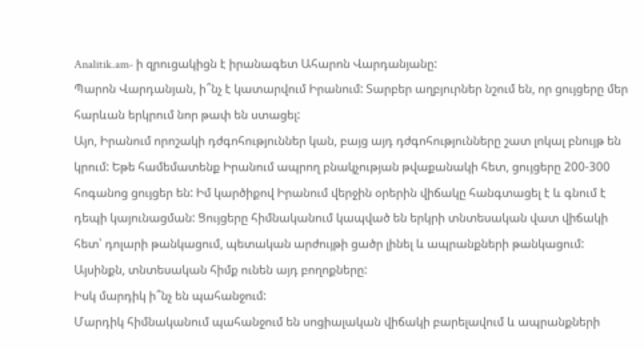Analitik.am- ի զրուցակիցն է իրանագետ Ահարոն Վարդանյանը:
Պարոն Վարդանյան, ի՞նչ է կատարվում Իրանում: Տարբեր աղբյուրներ նշում են, որ ցույցերը մեր հարևան երկրում նոր թափ են ստացել:
Այո, Իրանում որոշակի դժգոհություններ կան, բայց այդ դժգոհությունները շատ լոկալ բնույթ են կրում: Եթե համեմատենք Իրանում ապրող բնակչության թվաքանակի հետ, ցույցերը 200-300 հոգանոց ցույցեր են: Իմ կարծիքով Իրանում վերջին օրերին վիճակը հանգտացել է և գնում է դեպի կայունացման: Ցույցերը հիմնականում կապված են երկրի տնտեսական վատ վիճակի հետ՝ դոլարի թանկացում, պետական արժույթի ցածր լինել և ապրանքների թանկացում: Այսինքն, տնտեսական հիմք ունեն այդ բողոքները:
Իսկ մարդիկ ի՞նչ են պահանջում:
Մարդիկ հիմնականում պահանջում են սոցիալական վիճակի բարելավում և ապրանքների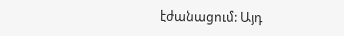էժանացում: Այդ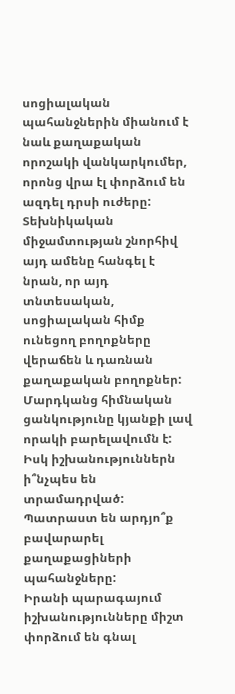սոցիալական պահանջներին միանում է նաև քաղաքական որոշակի վանկարկումեր, որոնց վրա էլ փորձում են ազդել դրսի ուժերը: Տեխնիկական միջամտության շնորհիվ այդ ամենը հանգել է նրան, որ այդ տնտեսական, սոցիալական հիմք ունեցող բողոքները վերաճեն և դառնան քաղաքական բողոքներ: Մարդկանց հիմնական ցանկությունը կյանքի լավ որակի բարելավումն է:
Իսկ իշխանություններն ի՞նչպես են տրամադրված: Պատրաստ են արդյո՞ք բավարարել քաղաքացիների պահանջները:
Իրանի պարագայում իշխանությունները միշտ փորձում են գնալ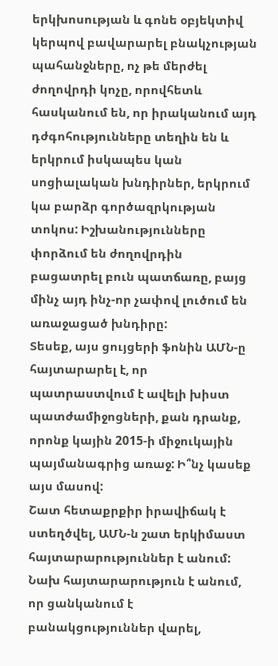երկխոսության և գոնե օբյեկտիվ կերպով բավարարել բնակչության պահանջները, ոչ թե մերժել ժողովրդի կոչը, որովհետև հասկանում են, որ իրականում այդ դժգոհությունները տեղին են և երկրում իսկապես կան սոցիալական խնդիրներ, երկրում կա բարձր գործազրկության տոկոս: Իշխանությունները փորձում են ժողովրդին բացատրել բուն պատճառը, բայց մինչ այդ ինչ-որ չափով լուծում են առաջացած խնդիրը:
Տեսեք, այս ցույցերի ֆոնին ԱՄՆ-ը հայտարարել է, որ պատրաստվում է ավելի խիստ պատժամիջոցների, քան դրանք, որոնք կային 2015-ի միջուկային պայմանագրից առաջ: Ի՞նչ կասեք այս մասով:
Շատ հետաքրքիր իրավիճակ է ստեղծվել, ԱՄՆ-ն շատ երկիմաստ հայտարարություններ է անում: Նախ հայտարարություն է անում, որ ցանկանում է բանակցություններ վարել,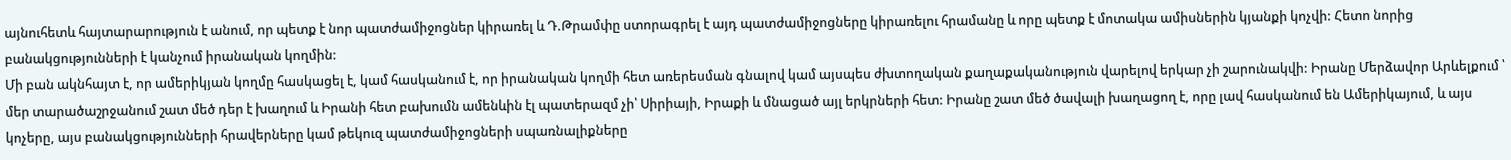այնուհետև հայտարարություն է անում, որ պետք է նոր պատժամիջոցներ կիրառել և Դ.Թրամփը ստորագրել է այդ պատժամիջոցները կիրառելու հրամանը և որը պետք է մոտակա ամիսներին կյանքի կոչվի: Հետո նորից բանակցությունների է կանչում իրանական կողմին:
Մի բան ակնհայտ է, որ ամերիկյան կողմը հասկացել է, կամ հասկանում է, որ իրանական կողմի հետ առերեսման գնալով կամ այսպես ժխտողական քաղաքականություն վարելով երկար չի շարունակվի: Իրանը Մերձավոր Արևելքում ՝ մեր տարածաշրջանում շատ մեծ դեր է խաղում և Իրանի հետ բախումն ամենևին էլ պատերազմ չի՝ Սիրիայի, Իրաքի և մնացած այլ երկրների հետ: Իրանը շատ մեծ ծավալի խաղացող է, որը լավ հասկանում են Ամերիկայում, և այս կոչերը, այս բանակցությունների հրավերները կամ թեկուզ պատժամիջոցների սպառնալիքները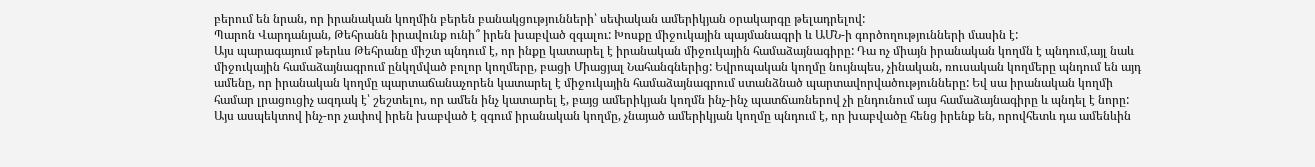բերում են նրան, որ իրանական կողմին բերեն բանակցությունների՝ սեփական ամերիկյան օրակարգը թելադրելով:
Պարոն Վարդանյան, Թեհրանն իրավունք ունի՞ իրեն խաբված զգալու: Խոսքը միջուկային պայմանագրի և ԱՄՆ-ի գործողությունների մասին է:
Այս պարագայում թերևս Թեհրանը միշտ պնդում է, որ ինքը կատարել է իրանական միջուկային համաձայնագիրը: Դա ոչ միայն իրանական կողմն է պնդում,այլ նաև միջուկային համաձայնագրում ընկղմված բոլոր կողմերը, բացի Միացյալ Նահանգներից: Եվրոպական կողմը նույնպես, չինական, ռուսական կողմերը պնդում են այդ ամենը, որ իրանական կողմը պարտաճանաչորեն կատարել է միջուկային համաձայնագրում ստանձնած պարտավորվածությունները: Եվ սա իրանական կողմի համար լրացուցիչ ազդակ է՝ շեշտելու, որ ամեն ինչ կատարել է, բայց ամերիկյան կողմն ինչ-ինչ պատճառներով չի ընդունում այս համաձայնագիրը և պնդել է նորը: Այս ասպեկտով ինչ-որ չափով իրեն խաբված է զգում իրանական կողմը, չնայած ամերիկյան կողմը պնդում է, որ խաբվածը հենց իրենք են, որովհետև դա ամենևին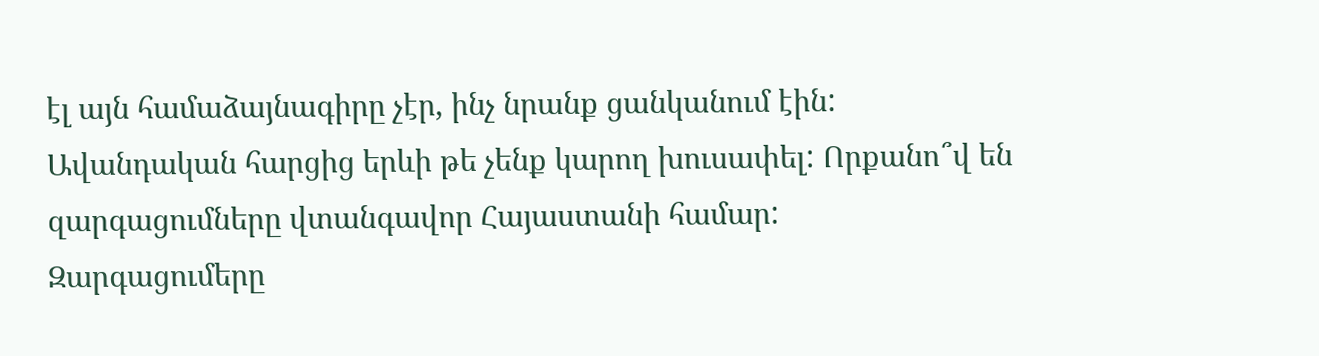էլ այն համաձայնագիրը չէր, ինչ նրանք ցանկանում էին:
Ավանդական հարցից երևի թե չենք կարող խուսափել: Որքանո՞վ են զարգացումները վտանգավոր Հայաստանի համար:
Զարգացումերը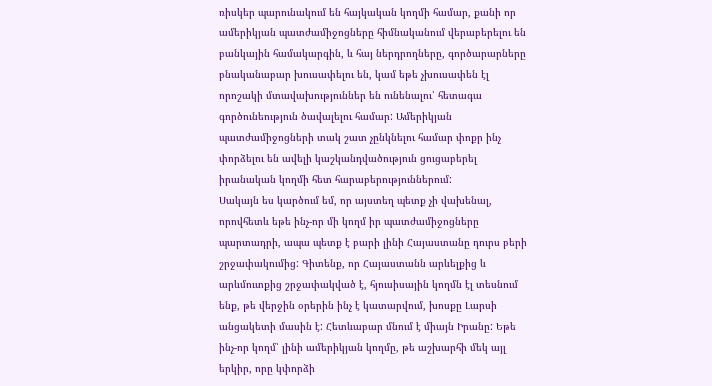ռիսկեր պարունակում են հայկական կողմի համար, քանի որ ամերիկյան պատժամիջոցները հիմնականում վերաբերելու են բանկային համակարգին, և հայ ներդրողները, գործարարները բնականաբար խուսափելու են, կամ եթե չխուսափեն էլ որոշակի մտավախություններ են ունենալու՝ հետագա գործունեություն ծավալելու համար: Ամերիկյան պատժամիջոցների տակ շատ չընկնելու համար փոքր ինչ փորձելու են ավելի կաշկանդվածություն ցուցաբերել իրանական կողմի հետ հարաբերություններում:
Սակայն ես կարծում եմ, որ այստեղ պետք չի վախենալ, որովհետև եթե ինչ-որ մի կողմ իր պատժամիջոցները պարտադրի, ապա պետք է բարի լինի Հայաստանը դուրս բերի շրջափակումից: Գիտենք, որ Հայաստանն արևելքից և արևմուտքից շրջափակված է, հյուսիսային կողմն էլ տեսնում ենք, թե վերջին օրերին ինչ է կատարվում, խոսքը Լարսի անցակետի մասին է: Հետևաբար մնում է միայն Իրանը: Եթե ինչ-որ կողմ՝ լինի ամերիկյան կողմը, թե աշխարհի մեկ այլ երկիր, որը կփորձի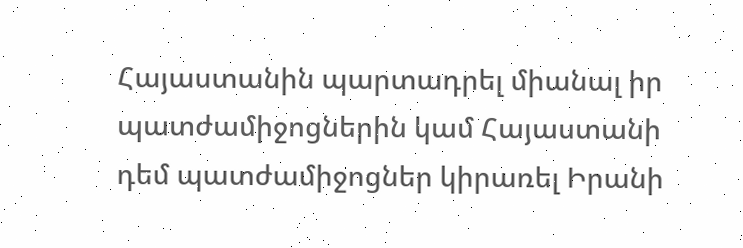Հայաստանին պարտադրել միանալ իր պատժամիջոցներին կամ Հայաստանի դեմ պատժամիջոցներ կիրառել Իրանի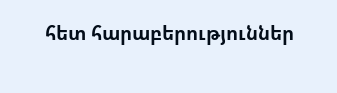հետ հարաբերություններ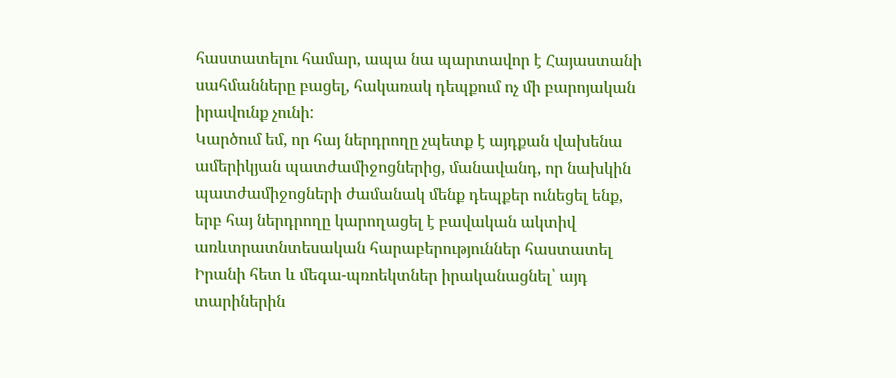հաստատելու համար, ապա նա պարտավոր է Հայաստանի սահմանները բացել, հակառակ դեպքում ոչ մի բարոյական իրավունք չունի:
Կարծում եմ, որ հայ ներդրողը չպետք է այդքան վախենա ամերիկյան պատժամիջոցներից, մանավանդ, որ նախկին պատժամիջոցների ժամանակ մենք դեպքեր ունեցել ենք, երբ հայ ներդրողը կարողացել է բավական ակտիվ առևտրատնտեսական հարաբերություններ հաստատել Իրանի հետ և մեգա-պռոեկտներ իրականացնել՝ այդ տարիներին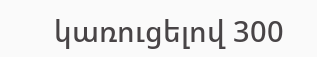կառուցելով 300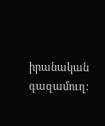իրանական գազամուղ: